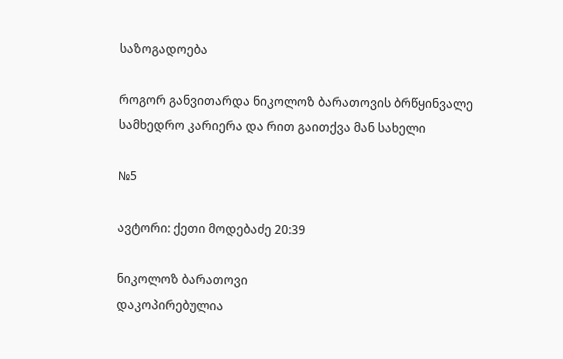საზოგადოება

როგორ განვითარდა ნიკოლოზ ბარათოვის ბრწყინვალე სამხედრო კარიერა და რით გაითქვა მან სახელი

№5

ავტორი: ქეთი მოდებაძე 20:39

ნიკოლოზ ბარათოვი
დაკოპირებულია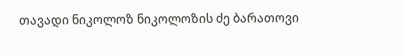თავადი ნიკოლოზ ნიკოლოზის ძე ბარათოვი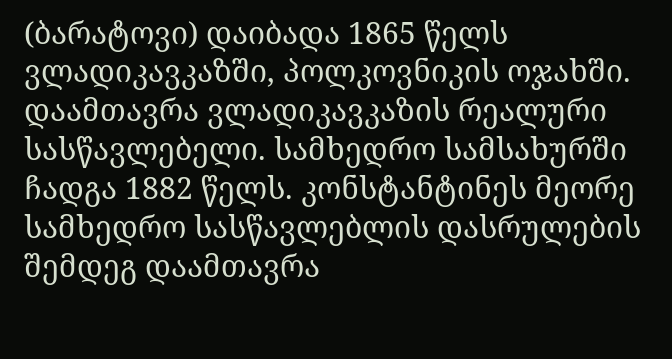(ბარატოვი) დაიბადა 1865 წელს ვლადიკავკაზში, პოლკოვნიკის ოჯახში. დაამთავრა ვლადიკავკაზის რეალური სასწავლებელი. სამხედრო სამსახურში ჩადგა 1882 წელს. კონსტანტინეს მეორე სამხედრო სასწავლებლის დასრულების შემდეგ დაამთავრა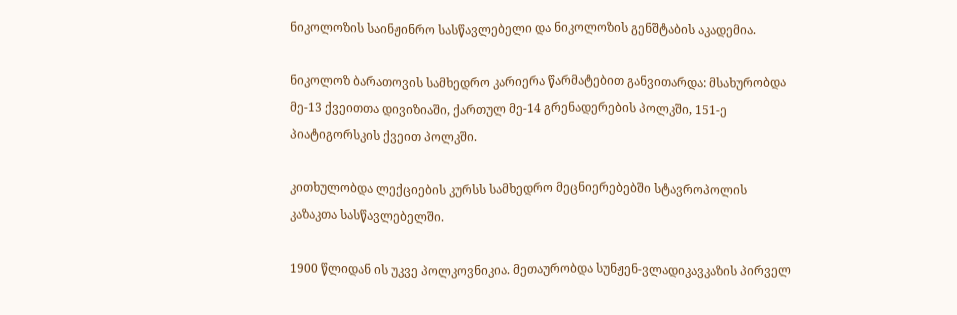ნიკოლოზის საინჟინრო სასწავლებელი და ნიკოლოზის გენშტაბის აკადემია.

ნიკოლოზ ბარათოვის სამხედრო კარიერა წარმატებით განვითარდა: მსახურობდა მე-13 ქვეითთა დივიზიაში, ქართულ მე-14 გრენადერების პოლკში, 151-ე პიატიგორსკის ქვეით პოლკში.

კითხულობდა ლექციების კურსს სამხედრო მეცნიერებებში სტავროპოლის კაზაკთა სასწავლებელში.

1900 წლიდან ის უკვე პოლკოვნიკია. მეთაურობდა სუნჟენ-ვლადიკავკაზის პირველ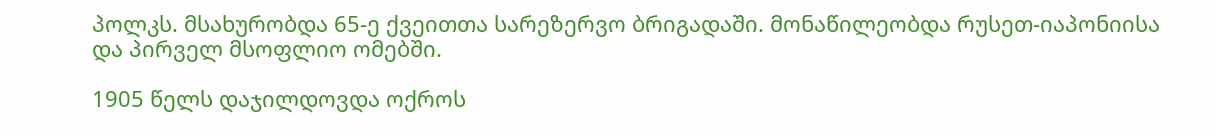პოლკს. მსახურობდა 65-ე ქვეითთა სარეზერვო ბრიგადაში. მონაწილეობდა რუსეთ-იაპონიისა და პირველ მსოფლიო ომებში.

1905 წელს დაჯილდოვდა ოქროს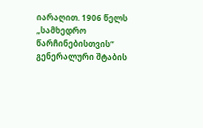იარაღით. 1906 წელს „სამხედრო წარჩინებისთვის“ გენერალური შტაბის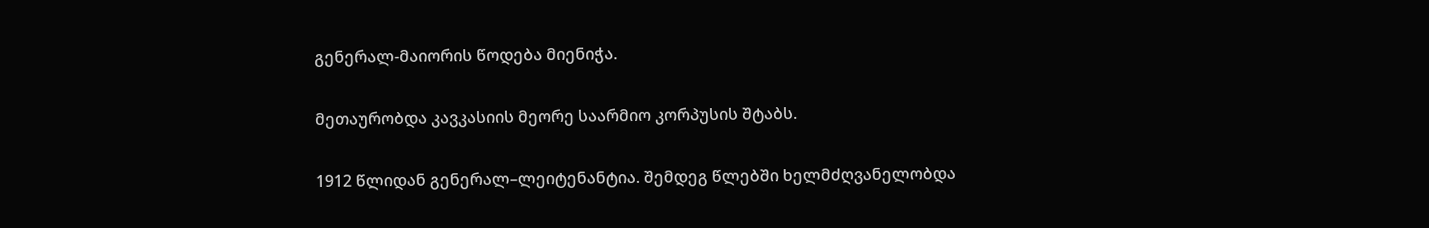გენერალ-მაიორის წოდება მიენიჭა.

მეთაურობდა კავკასიის მეორე საარმიო კორპუსის შტაბს.

1912 წლიდან გენერალ–ლეიტენანტია. შემდეგ წლებში ხელმძღვანელობდა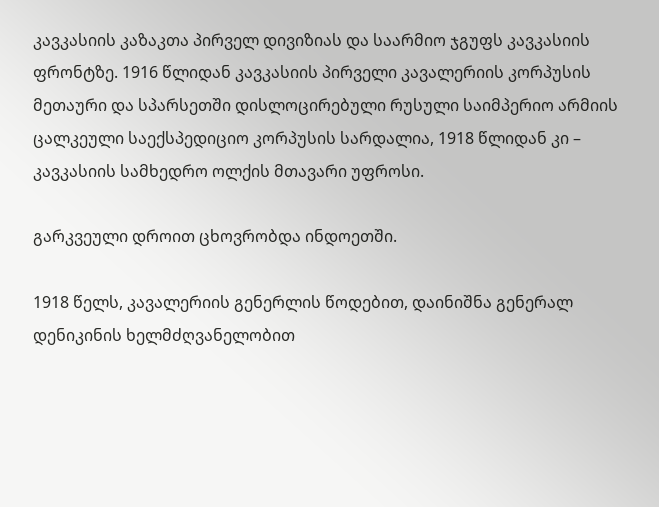კავკასიის კაზაკთა პირველ დივიზიას და საარმიო ჯგუფს კავკასიის ფრონტზე. 1916 წლიდან კავკასიის პირველი კავალერიის კორპუსის მეთაური და სპარსეთში დისლოცირებული რუსული საიმპერიო არმიის ცალკეული საექსპედიციო კორპუსის სარდალია, 1918 წლიდან კი – კავკასიის სამხედრო ოლქის მთავარი უფროსი.

გარკვეული დროით ცხოვრობდა ინდოეთში.

1918 წელს, კავალერიის გენერლის წოდებით, დაინიშნა გენერალ დენიკინის ხელმძღვანელობით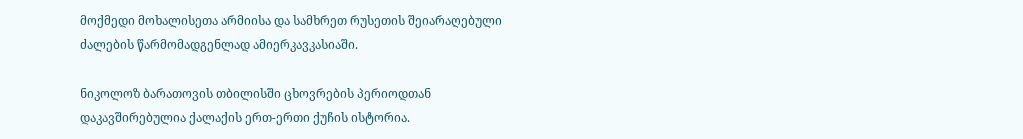მოქმედი მოხალისეთა არმიისა და სამხრეთ რუსეთის შეიარაღებული ძალების წარმომადგენლად ამიერკავკასიაში.

ნიკოლოზ ბარათოვის თბილისში ცხოვრების პერიოდთან დაკავშირებულია ქალაქის ერთ-ერთი ქუჩის ისტორია.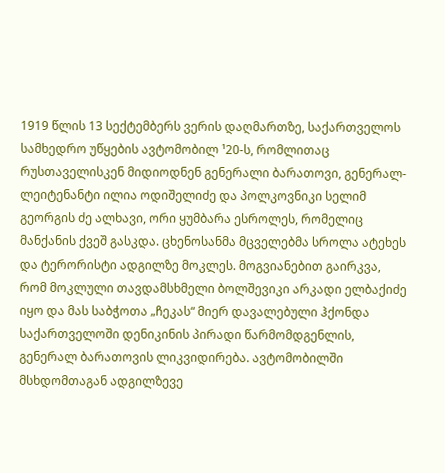1919 წლის 13 სექტემბერს ვერის დაღმართზე, საქართველოს სამხედრო უწყების ავტომობილ ¹20-ს, რომლითაც რუსთაველისკენ მიდიოდნენ გენერალი ბარათოვი, გენერალ-ლეიტენანტი ილია ოდიშელიძე და პოლკოვნიკი სელიმ გეორგის ძე ალხავი, ორი ყუმბარა ესროლეს, რომელიც მანქანის ქვეშ გასკდა. ცხენოსანმა მცველებმა სროლა ატეხეს და ტერორისტი ადგილზე მოკლეს. მოგვიანებით გაირკვა, რომ მოკლული თავდამსხმელი ბოლშევიკი არკადი ელბაქიძე იყო და მას საბჭოთა „ჩეკას“ მიერ დავალებული ჰქონდა საქართველოში დენიკინის პირადი წარმომდგენლის, გენერალ ბარათოვის ლიკვიდირება. ავტომობილში მსხდომთაგან ადგილზევე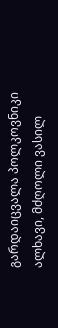გარდაიცვალა პოლკოვნიკი ალხავი, მძღოლი ვასილ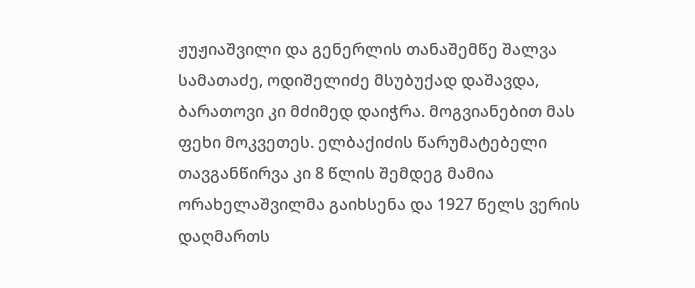ჟუჟიაშვილი და გენერლის თანაშემწე შალვა სამათაძე, ოდიშელიძე მსუბუქად დაშავდა, ბარათოვი კი მძიმედ დაიჭრა. მოგვიანებით მას ფეხი მოკვეთეს. ელბაქიძის წარუმატებელი თავგანწირვა კი 8 წლის შემდეგ მამია ორახელაშვილმა გაიხსენა და 1927 წელს ვერის დაღმართს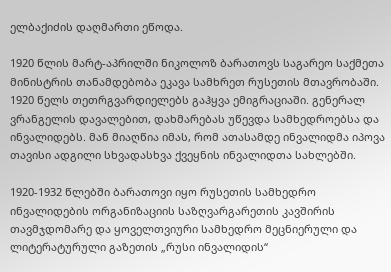ელბაქიძის დაღმართი ეწოდა.

1920 წლის მარტ-აპრილში ნიკოლოზ ბარათოვს საგარეო საქმეთა მინისტრის თანამდებობა ეკავა სამხრეთ რუსეთის მთავრობაში. 1920 წელს თეთრგვარდიელებს გაჰყვა ემიგრაციაში. გენერალ ვრანგელის დავალებით, დახმარებას უწევდა სამხედროებსა და ინვალიდებს. მან მიაღწია იმას, რომ ათასამდე ინვალიდმა იპოვა თავისი ადგილი სხვადასხვა ქვეყნის ინვალიდთა სახლებში.

1920-1932 წლებში ბარათოვი იყო რუსეთის სამხედრო ინვალიდების ორგანიზაციის საზღვარგარეთის კავშირის თავმჯდომარე და ყოველთვიური სამხედრო მეცნიერული და ლიტერატურული გაზეთის „რუსი ინვალიდის“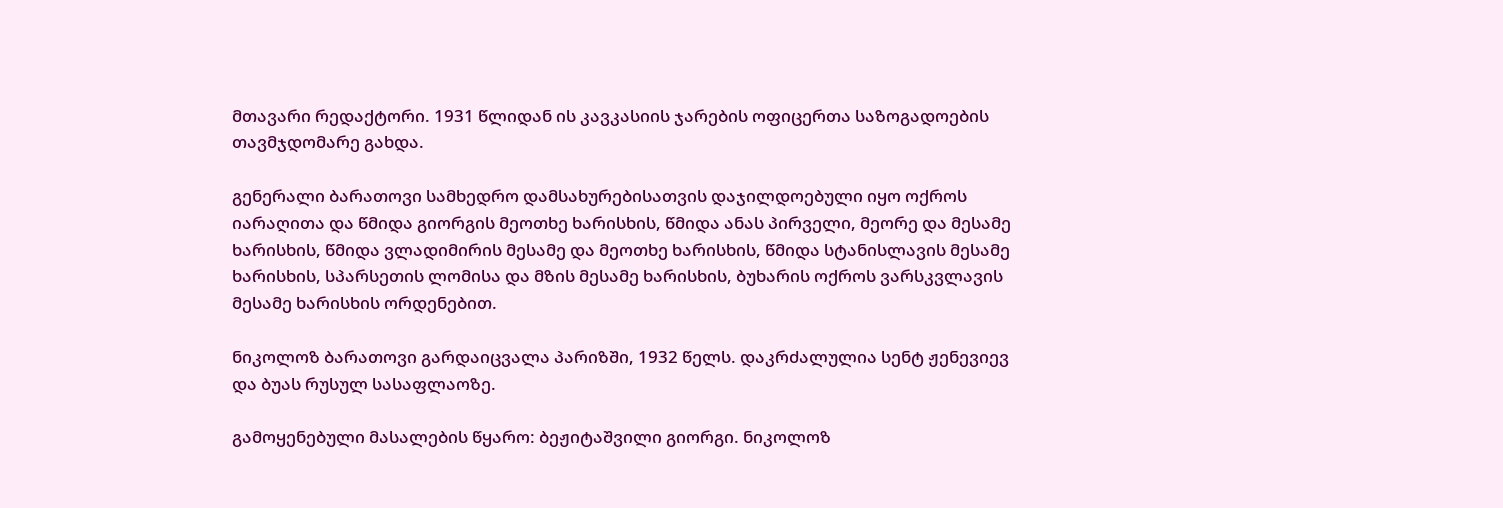მთავარი რედაქტორი. 1931 წლიდან ის კავკასიის ჯარების ოფიცერთა საზოგადოების თავმჯდომარე გახდა.

გენერალი ბარათოვი სამხედრო დამსახურებისათვის დაჯილდოებული იყო ოქროს იარაღითა და წმიდა გიორგის მეოთხე ხარისხის, წმიდა ანას პირველი, მეორე და მესამე ხარისხის, წმიდა ვლადიმირის მესამე და მეოთხე ხარისხის, წმიდა სტანისლავის მესამე ხარისხის, სპარსეთის ლომისა და მზის მესამე ხარისხის, ბუხარის ოქროს ვარსკვლავის მესამე ხარისხის ორდენებით.

ნიკოლოზ ბარათოვი გარდაიცვალა პარიზში, 1932 წელს. დაკრძალულია სენტ ჟენევიევ და ბუას რუსულ სასაფლაოზე.

გამოყენებული მასალების წყარო: ბეჟიტაშვილი გიორგი. ნიკოლოზ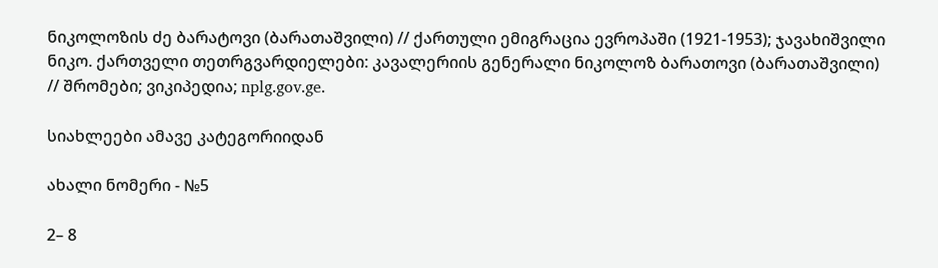ნიკოლოზის ძე ბარატოვი (ბარათაშვილი) // ქართული ემიგრაცია ევროპაში (1921-1953); ჯავახიშვილი ნიკო. ქართველი თეთრგვარდიელები: კავალერიის გენერალი ნიკოლოზ ბარათოვი (ბარათაშვილი) // შრომები; ვიკიპედია; nplg.gov.ge.

სიახლეები ამავე კატეგორიიდან

ახალი ნომერი - №5

2– 8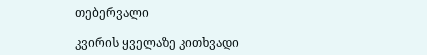თებერვალი

კვირის ყველაზე კითხვადი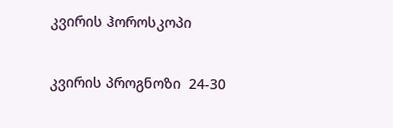კვირის ჰოროსკოპი

კვირის პროგნოზი  24-30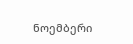ნოემბერი